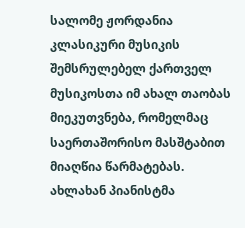სალომე ჟორდანია კლასიკური მუსიკის შემსრულებელ ქართველ მუსიკოსთა იმ ახალ თაობას მიეკუთვნება, რომელმაც საერთაშორისო მასშტაბით მიაღწია წარმატებას. ახლახან პიანისტმა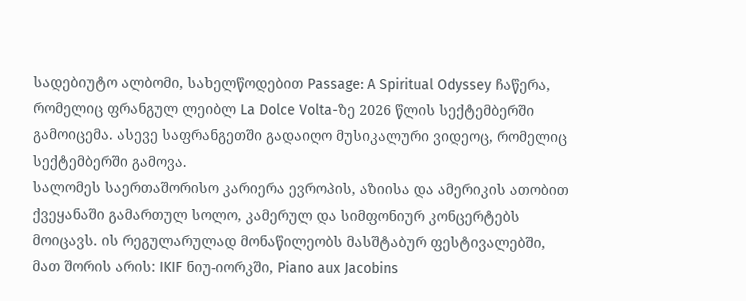სადებიუტო ალბომი, სახელწოდებით Passage: A Spiritual Odyssey ჩაწერა, რომელიც ფრანგულ ლეიბლ La Dolce Volta-ზე 2026 წლის სექტემბერში გამოიცემა. ასევე საფრანგეთში გადაიღო მუსიკალური ვიდეოც, რომელიც სექტემბერში გამოვა.
სალომეს საერთაშორისო კარიერა ევროპის, აზიისა და ამერიკის ათობით ქვეყანაში გამართულ სოლო, კამერულ და სიმფონიურ კონცერტებს მოიცავს. ის რეგულარულად მონაწილეობს მასშტაბურ ფესტივალებში, მათ შორის არის: IKIF ნიუ-იორკში, Piano aux Jacobins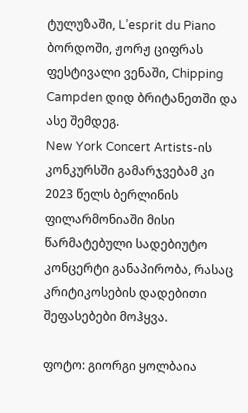ტულუზაში, L’esprit du Piano ბორდოში, ჟორჟ ციფრას ფესტივალი ვენაში, Chipping Campden დიდ ბრიტანეთში და ასე შემდეგ.
New York Concert Artists-ის კონკურსში გამარჯვებამ კი 2023 წელს ბერლინის ფილარმონიაში მისი წარმატებული სადებიუტო კონცერტი განაპირობა, რასაც კრიტიკოსების დადებითი შეფასებები მოჰყვა.

ფოტო: გიორგი ყოლბაია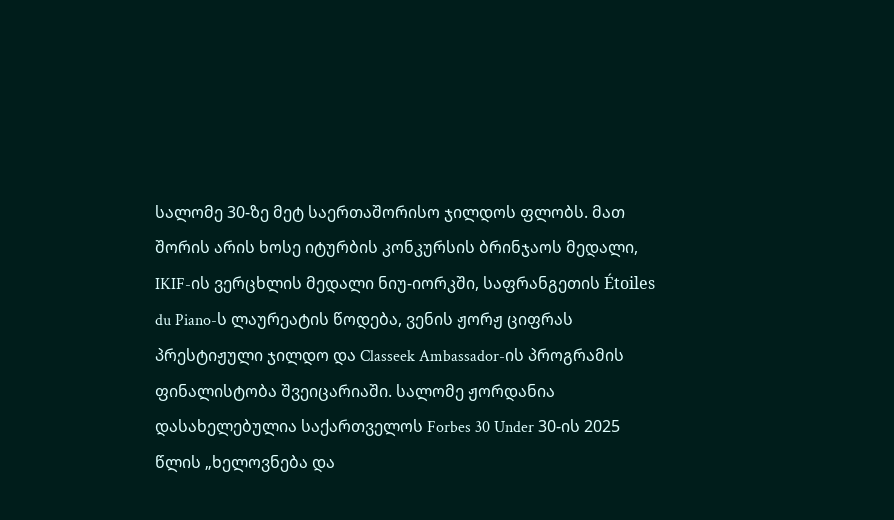სალომე 30-ზე მეტ საერთაშორისო ჯილდოს ფლობს. მათ შორის არის ხოსე იტურბის კონკურსის ბრინჯაოს მედალი, IKIF-ის ვერცხლის მედალი ნიუ-იორკში, საფრანგეთის Étoiles du Piano-ს ლაურეატის წოდება, ვენის ჟორჟ ციფრას პრესტიჟული ჯილდო და Classeek Ambassador-ის პროგრამის ფინალისტობა შვეიცარიაში. სალომე ჟორდანია დასახელებულია საქართველოს Forbes 30 Under 30-ის 2025 წლის „ხელოვნება და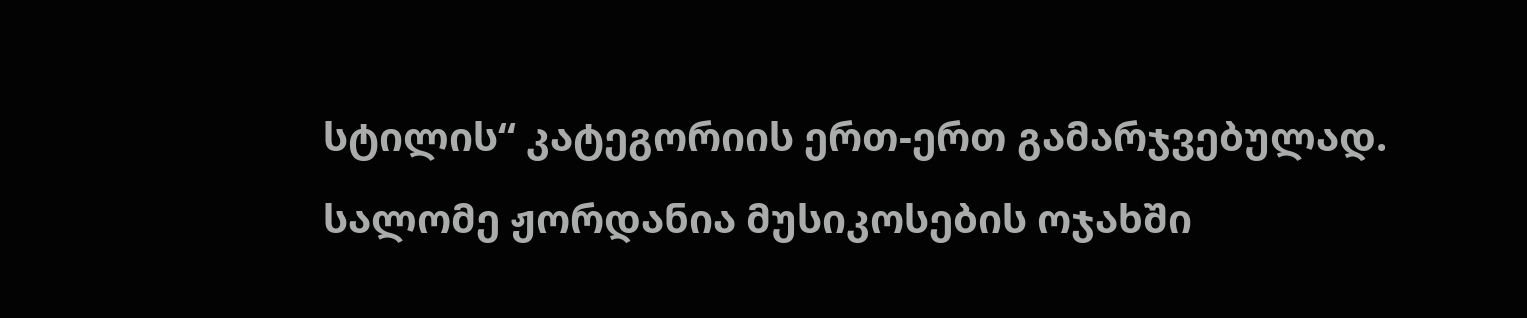სტილის“ კატეგორიის ერთ-ერთ გამარჯვებულად.
სალომე ჟორდანია მუსიკოსების ოჯახში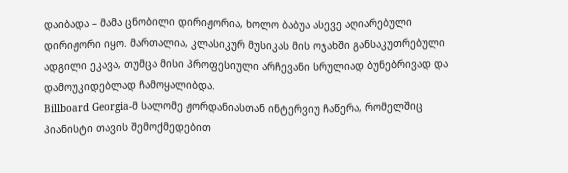დაიბადა – მამა ცნობილი დირიჟორია, ხოლო ბაბუა ასევე აღიარებული დირიჟორი იყო. მართალია, კლასიკურ მუსიკას მის ოჯახში განსაკუთრებული ადგილი ეკავა, თუმცა მისი პროფესიული არჩევანი სრულიად ბუნებრივად და დამოუკიდებლად ჩამოყალიბდა.
Billboard Georgia-მ სალომე ჟორდანიასთან ინტერვიუ ჩაწერა, რომელშიც პიანისტი თავის შემოქმედებით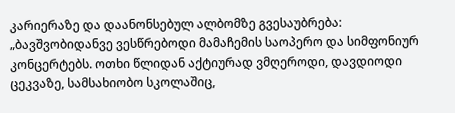კარიერაზე და დაანონსებულ ალბომზე გვესაუბრება:
„ბავშვობიდანვე ვესწრებოდი მამაჩემის საოპერო და სიმფონიურ კონცერტებს. ოთხი წლიდან აქტიურად ვმღეროდი, დავდიოდი ცეკვაზე, სამსახიობო სკოლაშიც,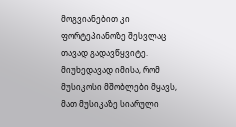მოგვიანებით კი ფორტეპიანოზე შესვლაც თავად გადავწყვიტე. მიუხედავად იმისა, რომ მუსიკოსი მშობლები მყავს, მათ მუსიკაზე სიარული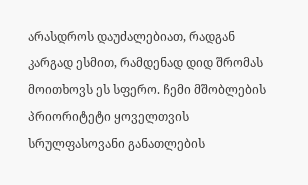არასდროს დაუძალებიათ, რადგან კარგად ესმით, რამდენად დიდ შრომას მოითხოვს ეს სფერო. ჩემი მშობლების პრიორიტეტი ყოველთვის სრულფასოვანი განათლების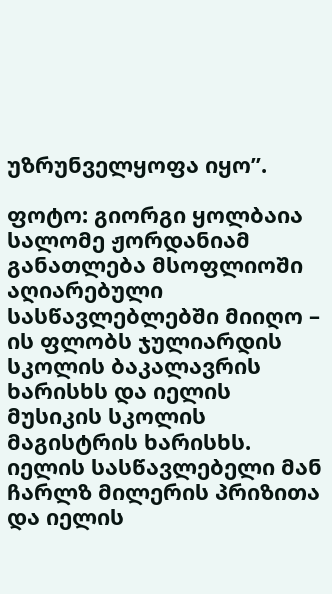უზრუნველყოფა იყო”.

ფოტო: გიორგი ყოლბაია
სალომე ჟორდანიამ განათლება მსოფლიოში აღიარებული სასწავლებლებში მიიღო – ის ფლობს ჯულიარდის სკოლის ბაკალავრის ხარისხს და იელის მუსიკის სკოლის მაგისტრის ხარისხს. იელის სასწავლებელი მან ჩარლზ მილერის პრიზითა და იელის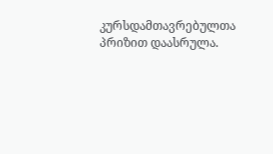კურსდამთავრებულთა პრიზით დაასრულა.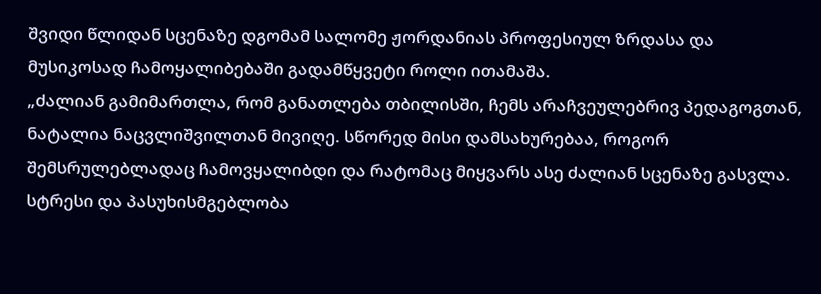შვიდი წლიდან სცენაზე დგომამ სალომე ჟორდანიას პროფესიულ ზრდასა და მუსიკოსად ჩამოყალიბებაში გადამწყვეტი როლი ითამაშა.
„ძალიან გამიმართლა, რომ განათლება თბილისში, ჩემს არაჩვეულებრივ პედაგოგთან, ნატალია ნაცვლიშვილთან მივიღე. სწორედ მისი დამსახურებაა, როგორ შემსრულებლადაც ჩამოვყალიბდი და რატომაც მიყვარს ასე ძალიან სცენაზე გასვლა. სტრესი და პასუხისმგებლობა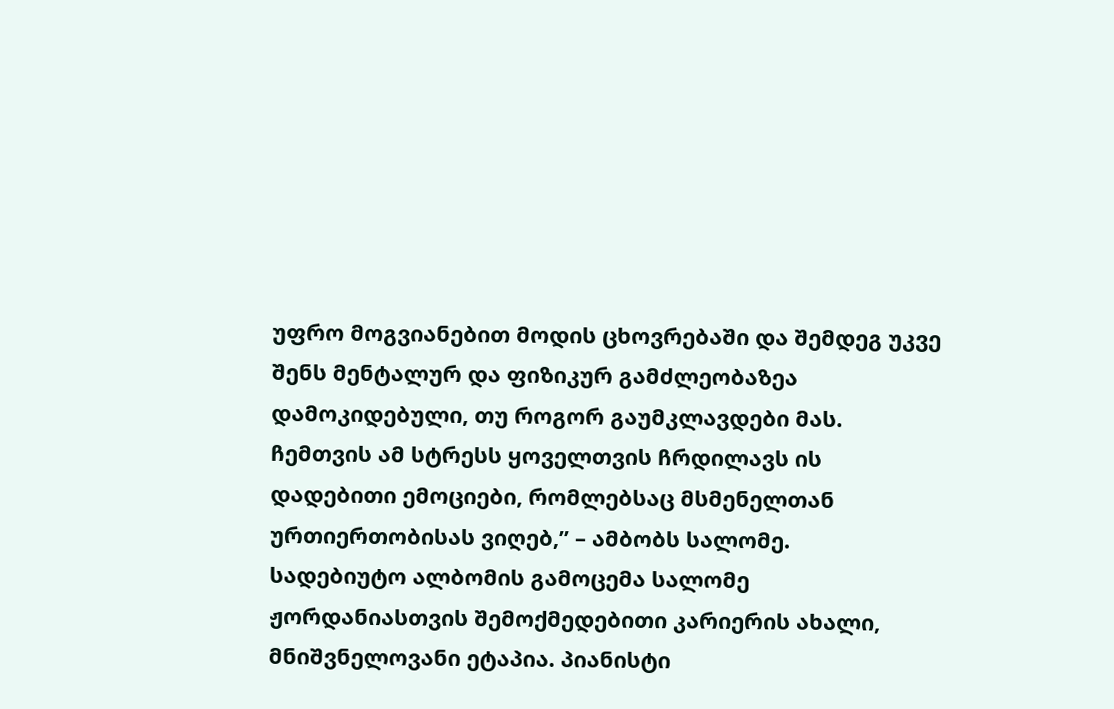უფრო მოგვიანებით მოდის ცხოვრებაში და შემდეგ უკვე შენს მენტალურ და ფიზიკურ გამძლეობაზეა დამოკიდებული, თუ როგორ გაუმკლავდები მას. ჩემთვის ამ სტრესს ყოველთვის ჩრდილავს ის დადებითი ემოციები, რომლებსაც მსმენელთან ურთიერთობისას ვიღებ,” – ამბობს სალომე.
სადებიუტო ალბომის გამოცემა სალომე ჟორდანიასთვის შემოქმედებითი კარიერის ახალი, მნიშვნელოვანი ეტაპია. პიანისტი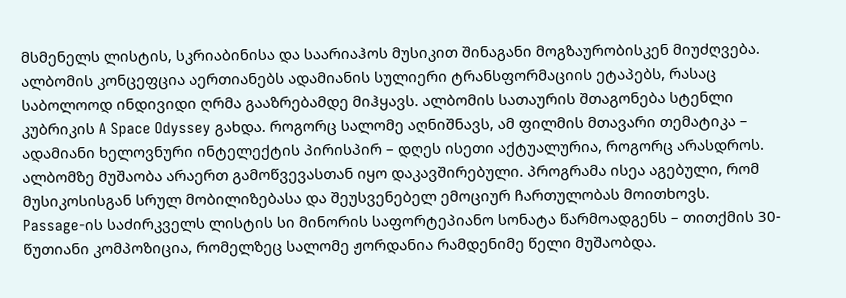მსმენელს ლისტის, სკრიაბინისა და საარიაჰოს მუსიკით შინაგანი მოგზაურობისკენ მიუძღვება. ალბომის კონცეფცია აერთიანებს ადამიანის სულიერი ტრანსფორმაციის ეტაპებს, რასაც საბოლოოდ ინდივიდი ღრმა გააზრებამდე მიჰყავს. ალბომის სათაურის შთაგონება სტენლი კუბრიკის A Space Odyssey გახდა. როგორც სალომე აღნიშნავს, ამ ფილმის მთავარი თემატიკა – ადამიანი ხელოვნური ინტელექტის პირისპირ – დღეს ისეთი აქტუალურია, როგორც არასდროს.
ალბომზე მუშაობა არაერთ გამოწვევასთან იყო დაკავშირებული. პროგრამა ისეა აგებული, რომ მუსიკოსისგან სრულ მობილიზებასა და შეუსვენებელ ემოციურ ჩართულობას მოითხოვს.
Passage-ის საძირკველს ლისტის სი მინორის საფორტეპიანო სონატა წარმოადგენს – თითქმის 30-წუთიანი კომპოზიცია, რომელზეც სალომე ჟორდანია რამდენიმე წელი მუშაობდა.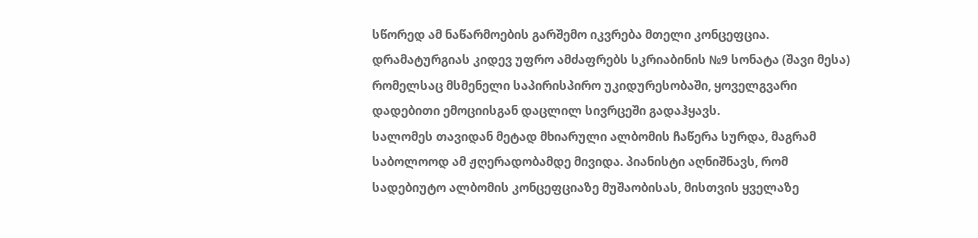სწორედ ამ ნაწარმოების გარშემო იკვრება მთელი კონცეფცია. დრამატურგიას კიდევ უფრო ამძაფრებს სკრიაბინის №9 სონატა (შავი მესა) რომელსაც მსმენელი საპირისპირო უკიდურესობაში, ყოველგვარი დადებითი ემოციისგან დაცლილ სივრცეში გადაჰყავს.
სალომეს თავიდან მეტად მხიარული ალბომის ჩაწერა სურდა, მაგრამ საბოლოოდ ამ ჟღერადობამდე მივიდა. პიანისტი აღნიშნავს, რომ სადებიუტო ალბომის კონცეფციაზე მუშაობისას, მისთვის ყველაზე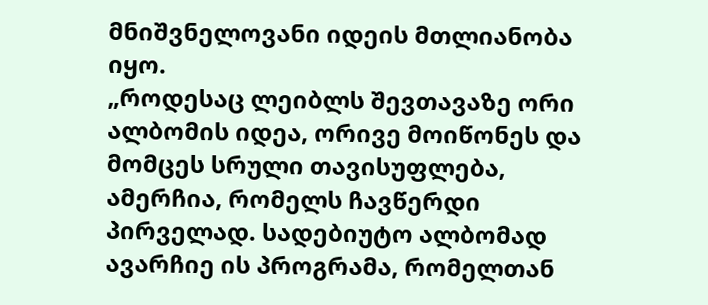მნიშვნელოვანი იდეის მთლიანობა იყო.
„როდესაც ლეიბლს შევთავაზე ორი ალბომის იდეა, ორივე მოიწონეს და მომცეს სრული თავისუფლება, ამერჩია, რომელს ჩავწერდი პირველად. სადებიუტო ალბომად ავარჩიე ის პროგრამა, რომელთან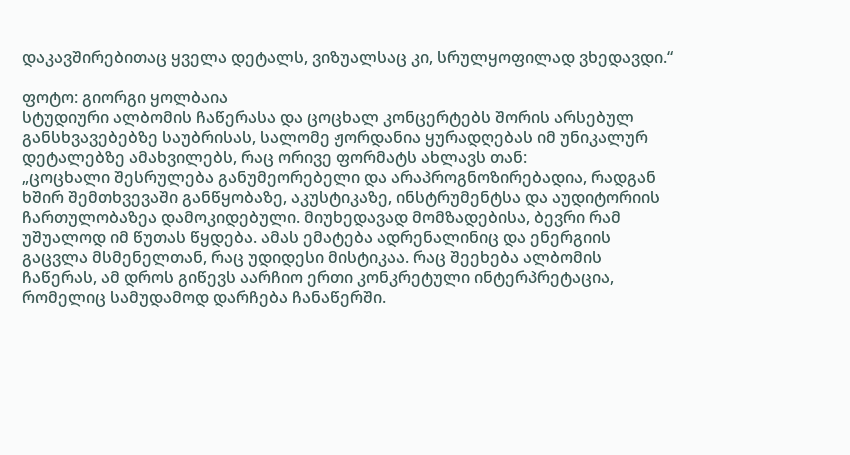დაკავშირებითაც ყველა დეტალს, ვიზუალსაც კი, სრულყოფილად ვხედავდი.“

ფოტო: გიორგი ყოლბაია
სტუდიური ალბომის ჩაწერასა და ცოცხალ კონცერტებს შორის არსებულ განსხვავებებზე საუბრისას, სალომე ჟორდანია ყურადღებას იმ უნიკალურ დეტალებზე ამახვილებს, რაც ორივე ფორმატს ახლავს თან:
„ცოცხალი შესრულება განუმეორებელი და არაპროგნოზირებადია, რადგან ხშირ შემთხვევაში განწყობაზე, აკუსტიკაზე, ინსტრუმენტსა და აუდიტორიის ჩართულობაზეა დამოკიდებული. მიუხედავად მომზადებისა, ბევრი რამ უშუალოდ იმ წუთას წყდება. ამას ემატება ადრენალინიც და ენერგიის გაცვლა მსმენელთან, რაც უდიდესი მისტიკაა. რაც შეეხება ალბომის ჩაწერას, ამ დროს გიწევს აარჩიო ერთი კონკრეტული ინტერპრეტაცია, რომელიც სამუდამოდ დარჩება ჩანაწერში.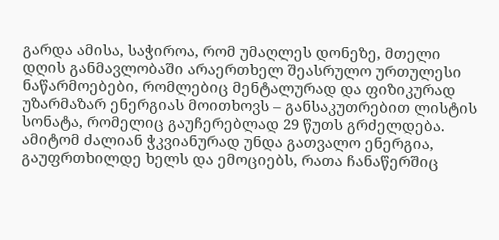გარდა ამისა, საჭიროა, რომ უმაღლეს დონეზე, მთელი დღის განმავლობაში არაერთხელ შეასრულო ურთულესი ნაწარმოებები, რომლებიც მენტალურად და ფიზიკურად უზარმაზარ ენერგიას მოითხოვს – განსაკუთრებით ლისტის სონატა, რომელიც გაუჩერებლად 29 წუთს გრძელდება. ამიტომ ძალიან ჭკვიანურად უნდა გათვალო ენერგია, გაუფრთხილდე ხელს და ემოციებს, რათა ჩანაწერშიც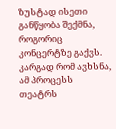ზუსტად ისეთი განწყობა შექმნა, როგორიც კონცერტზე გაქვს.
კარგად რომ ავხსნა, ამ პროცესს თეატრს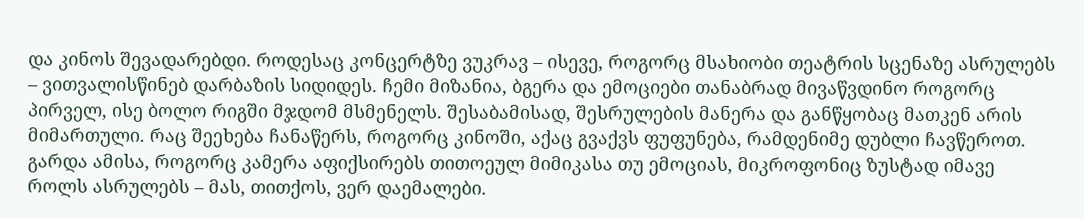და კინოს შევადარებდი. როდესაც კონცერტზე ვუკრავ – ისევე, როგორც მსახიობი თეატრის სცენაზე ასრულებს – ვითვალისწინებ დარბაზის სიდიდეს. ჩემი მიზანია, ბგერა და ემოციები თანაბრად მივაწვდინო როგორც პირველ, ისე ბოლო რიგში მჯდომ მსმენელს. შესაბამისად, შესრულების მანერა და განწყობაც მათკენ არის მიმართული. რაც შეეხება ჩანაწერს, როგორც კინოში, აქაც გვაქვს ფუფუნება, რამდენიმე დუბლი ჩავწეროთ. გარდა ამისა, როგორც კამერა აფიქსირებს თითოეულ მიმიკასა თუ ემოციას, მიკროფონიც ზუსტად იმავე როლს ასრულებს – მას, თითქოს, ვერ დაემალები.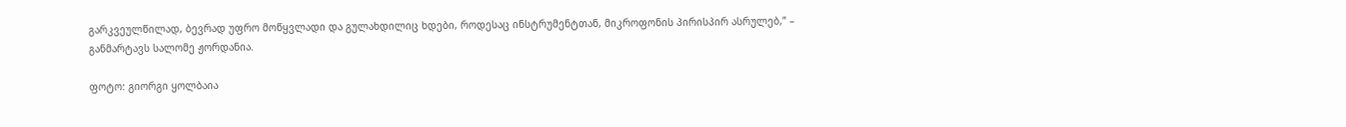გარკვეულწილად, ბევრად უფრო მოწყვლადი და გულახდილიც ხდები, როდესაც ინსტრუმენტთან, მიკროფონის პირისპირ ასრულებ,” – განმარტავს სალომე ჟორდანია.

ფოტო: გიორგი ყოლბაია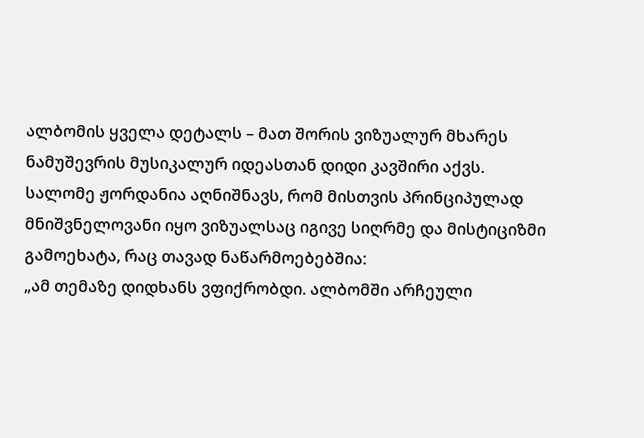ალბომის ყველა დეტალს – მათ შორის ვიზუალურ მხარეს ნამუშევრის მუსიკალურ იდეასთან დიდი კავშირი აქვს. სალომე ჟორდანია აღნიშნავს, რომ მისთვის პრინციპულად მნიშვნელოვანი იყო ვიზუალსაც იგივე სიღრმე და მისტიციზმი გამოეხატა, რაც თავად ნაწარმოებებშია:
„ამ თემაზე დიდხანს ვფიქრობდი. ალბომში არჩეული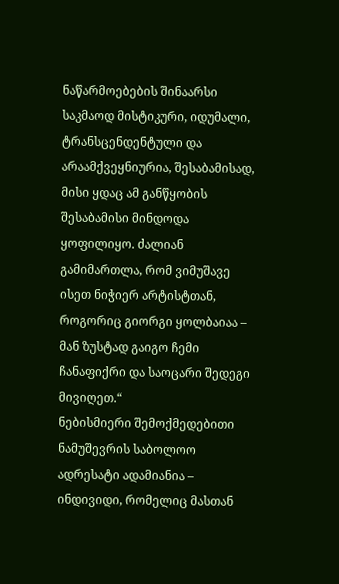ნაწარმოებების შინაარსი საკმაოდ მისტიკური, იდუმალი, ტრანსცენდენტული და არაამქვეყნიურია, შესაბამისად, მისი ყდაც ამ განწყობის შესაბამისი მინდოდა ყოფილიყო. ძალიან გამიმართლა, რომ ვიმუშავე ისეთ ნიჭიერ არტისტთან, როგორიც გიორგი ყოლბაიაა – მან ზუსტად გაიგო ჩემი ჩანაფიქრი და საოცარი შედეგი მივიღეთ.“
ნებისმიერი შემოქმედებითი ნამუშევრის საბოლოო ადრესატი ადამიანია – ინდივიდი, რომელიც მასთან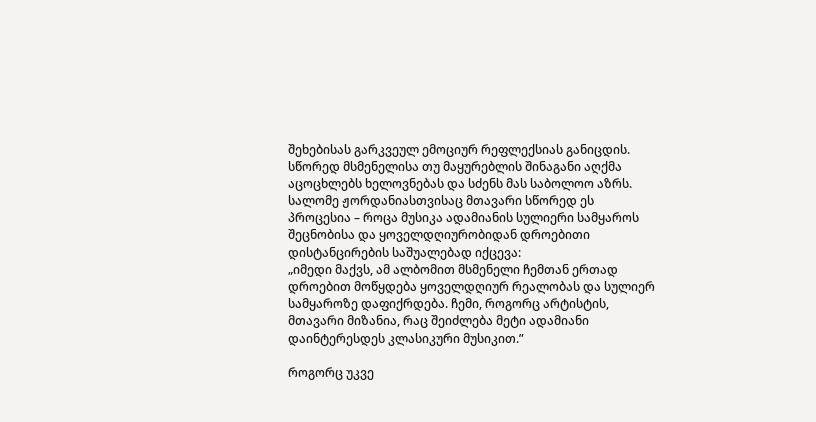შეხებისას გარკვეულ ემოციურ რეფლექსიას განიცდის. სწორედ მსმენელისა თუ მაყურებლის შინაგანი აღქმა აცოცხლებს ხელოვნებას და სძენს მას საბოლოო აზრს. სალომე ჟორდანიასთვისაც მთავარი სწორედ ეს პროცესია – როცა მუსიკა ადამიანის სულიერი სამყაროს შეცნობისა და ყოველდღიურობიდან დროებითი დისტანცირების საშუალებად იქცევა:
„იმედი მაქვს, ამ ალბომით მსმენელი ჩემთან ერთად დროებით მოწყდება ყოველდღიურ რეალობას და სულიერ სამყაროზე დაფიქრდება. ჩემი, როგორც არტისტის, მთავარი მიზანია, რაც შეიძლება მეტი ადამიანი დაინტერესდეს კლასიკური მუსიკით.”

როგორც უკვე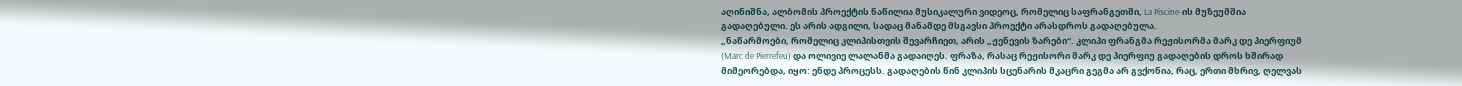აღინიშნა, ალბომის პროექტის ნაწილია მუსიკალური ვიდეოც, რომელიც საფრანგეთში, La Piscine-ის მუზეუმშია გადაღებული. ეს არის ადგილი, სადაც მანამდე მსგავსი პროექტი არასდროს გადაღებულა.
„ნაწარმოები, რომელიც კლიპისთვის შევარჩიეთ, არის „ჟენევის ზარები“. კლიპი ფრანგმა რეჟისორმა მარკ დე პიერფიუმ (Marc de Pierrefeu) და ოლივიე ლალანმა გადაიღეს. ფრაზა, რასაც რეჟისორი მარკ დე პიერფიუ გადაღების დროს ხშირად მიმეორებდა, იყო: ენდე პროცესს. გადაღების წინ კლიპის სცენარის მკაცრი გეგმა არ გვქონია, რაც, ერთი მხრივ, ღელვას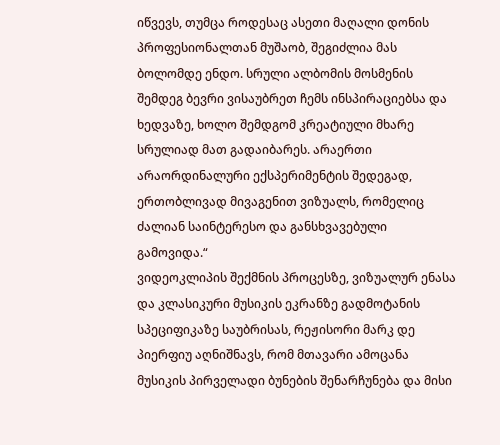იწვევს, თუმცა როდესაც ასეთი მაღალი დონის პროფესიონალთან მუშაობ, შეგიძლია მას ბოლომდე ენდო. სრული ალბომის მოსმენის შემდეგ ბევრი ვისაუბრეთ ჩემს ინსპირაციებსა და ხედვაზე, ხოლო შემდგომ კრეატიული მხარე სრულიად მათ გადაიბარეს. არაერთი არაორდინალური ექსპერიმენტის შედეგად, ერთობლივად მივაგენით ვიზუალს, რომელიც ძალიან საინტერესო და განსხვავებული გამოვიდა.“
ვიდეოკლიპის შექმნის პროცესზე, ვიზუალურ ენასა და კლასიკური მუსიკის ეკრანზე გადმოტანის სპეციფიკაზე საუბრისას, რეჟისორი მარკ დე პიერფიუ აღნიშნავს, რომ მთავარი ამოცანა მუსიკის პირველადი ბუნების შენარჩუნება და მისი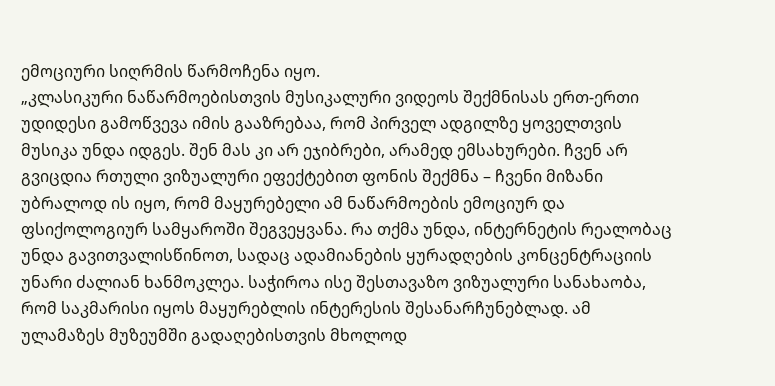ემოციური სიღრმის წარმოჩენა იყო.
„კლასიკური ნაწარმოებისთვის მუსიკალური ვიდეოს შექმნისას ერთ-ერთი უდიდესი გამოწვევა იმის გააზრებაა, რომ პირველ ადგილზე ყოველთვის მუსიკა უნდა იდგეს. შენ მას კი არ ეჯიბრები, არამედ ემსახურები. ჩვენ არ გვიცდია რთული ვიზუალური ეფექტებით ფონის შექმნა – ჩვენი მიზანი უბრალოდ ის იყო, რომ მაყურებელი ამ ნაწარმოების ემოციურ და ფსიქოლოგიურ სამყაროში შეგვეყვანა. რა თქმა უნდა, ინტერნეტის რეალობაც უნდა გავითვალისწინოთ, სადაც ადამიანების ყურადღების კონცენტრაციის უნარი ძალიან ხანმოკლეა. საჭიროა ისე შესთავაზო ვიზუალური სანახაობა, რომ საკმარისი იყოს მაყურებლის ინტერესის შესანარჩუნებლად. ამ ულამაზეს მუზეუმში გადაღებისთვის მხოლოდ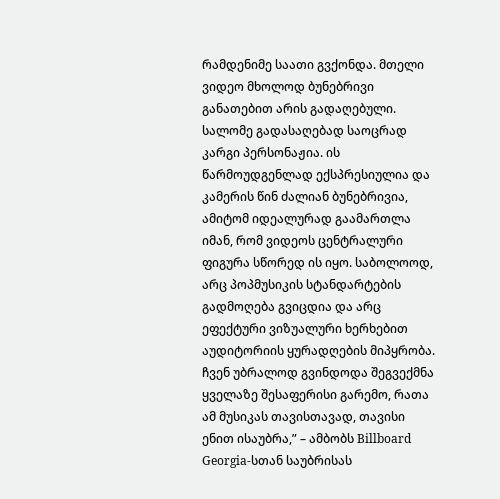რამდენიმე საათი გვქონდა. მთელი ვიდეო მხოლოდ ბუნებრივი განათებით არის გადაღებული. სალომე გადასაღებად საოცრად კარგი პერსონაჟია. ის წარმოუდგენლად ექსპრესიულია და კამერის წინ ძალიან ბუნებრივია, ამიტომ იდეალურად გაამართლა იმან, რომ ვიდეოს ცენტრალური ფიგურა სწორედ ის იყო. საბოლოოდ, არც პოპმუსიკის სტანდარტების გადმოღება გვიცდია და არც ეფექტური ვიზუალური ხერხებით აუდიტორიის ყურადღების მიპყრობა. ჩვენ უბრალოდ გვინდოდა შეგვექმნა ყველაზე შესაფერისი გარემო, რათა ამ მუსიკას თავისთავად, თავისი ენით ისაუბრა,” – ამბობს Billboard Georgia-სთან საუბრისას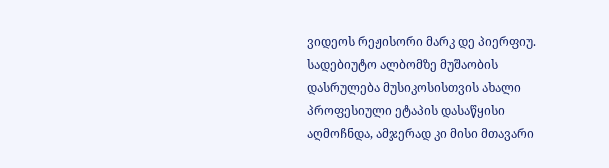ვიდეოს რეჟისორი მარკ დე პიერფიუ.
სადებიუტო ალბომზე მუშაობის დასრულება მუსიკოსისთვის ახალი პროფესიული ეტაპის დასაწყისი აღმოჩნდა, ამჯერად კი მისი მთავარი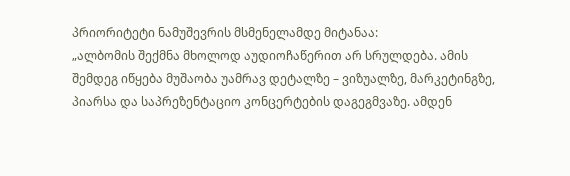პრიორიტეტი ნამუშევრის მსმენელამდე მიტანაა:
„ალბომის შექმნა მხოლოდ აუდიოჩაწერით არ სრულდება. ამის შემდეგ იწყება მუშაობა უამრავ დეტალზე – ვიზუალზე, მარკეტინგზე, პიარსა და საპრეზენტაციო კონცერტების დაგეგმვაზე. ამდენ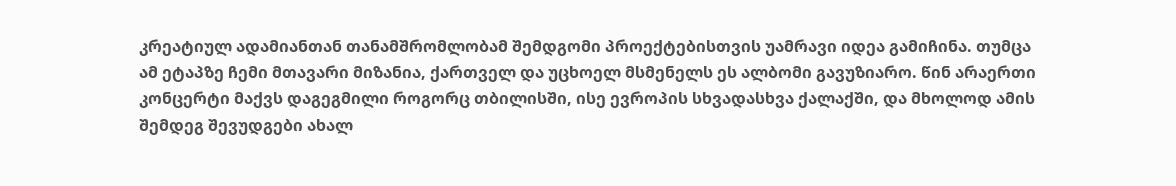კრეატიულ ადამიანთან თანამშრომლობამ შემდგომი პროექტებისთვის უამრავი იდეა გამიჩინა. თუმცა ამ ეტაპზე ჩემი მთავარი მიზანია, ქართველ და უცხოელ მსმენელს ეს ალბომი გავუზიარო. წინ არაერთი კონცერტი მაქვს დაგეგმილი როგორც თბილისში, ისე ევროპის სხვადასხვა ქალაქში, და მხოლოდ ამის შემდეგ შევუდგები ახალ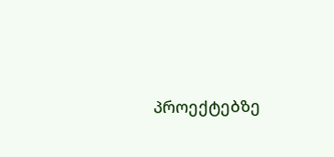პროექტებზე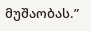მუშაობას.”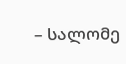– სალომე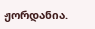ჟორდანია.